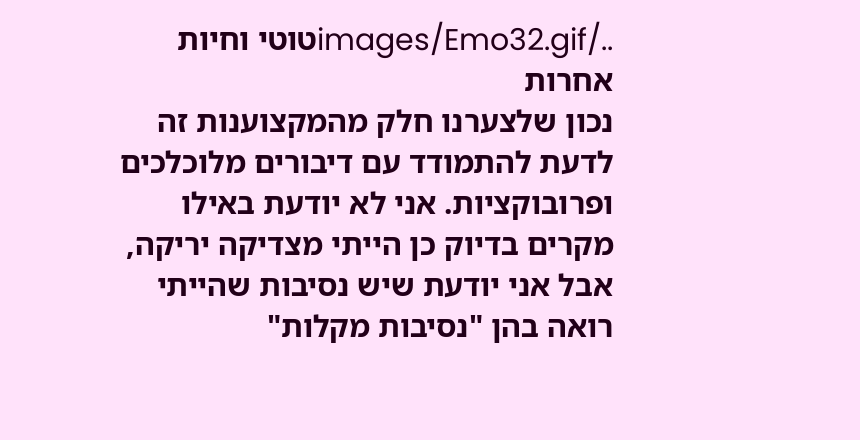../images/Emo32.gifטוטי וחיות אחרות
נכון שלצערנו חלק מהמקצוענות זה לדעת להתמודד עם דיבורים מלוכלכים ופרובוקציות. אני לא יודעת באילו מקרים בדיוק כן הייתי מצדיקה יריקה, אבל אני יודעת שיש נסיבות שהייתי רואה בהן "נסיבות מקלות"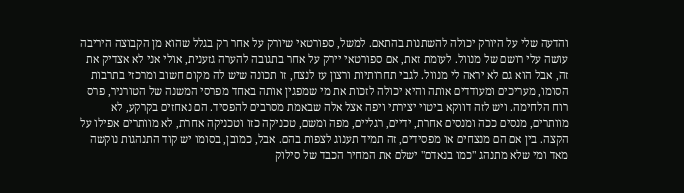והדעה שלי על היורק יכולה להשתנות בהתאם. למשל, ספורטאי שיורק על אחר רק בגלל שהוא מן הקבוצה היריבה עושה עלי רושם של מנוול. לעומת זאת, אם ספורטאי יירק על אחר בתגובה להערה גזענית, אולי אני לא אצדיק את זה, אבל הוא גם לא יראה לי מנוול. לגבי תחרותיות ורצון עז לנצח, זו תכונה שיש לה מקום חשוב ומרכזי בתרבות הסומו, מעריכים ומעודדים אותה והיא יכולה לזכות את מי שמפגין אותה באחד מפרסי המשנה של הטורניר, פרס רוח הלחימה. ויש לזה דווקא ביטוי יצירתי ויפה אצל אלה שבאמת מסרבים להפסיד. הם נאחזים בקרקע, לא מוותרים, מנסים ככה ומנסים אחרת, ידיים, רגליים, מפה ומשם, טכניקה כזו וטכניקה אחרת, לא מוותרים אפילו על הקצה. בין אם הם מנצחים או מפסידים, זה תמיד תענוג לצפות בהם. אבל, כמובן, בסומו יש קוד התנהגות נוקשה מאד ומי שלא מתנהג "כמו בנאדם" ישלם את המחיר הכבד של סילוק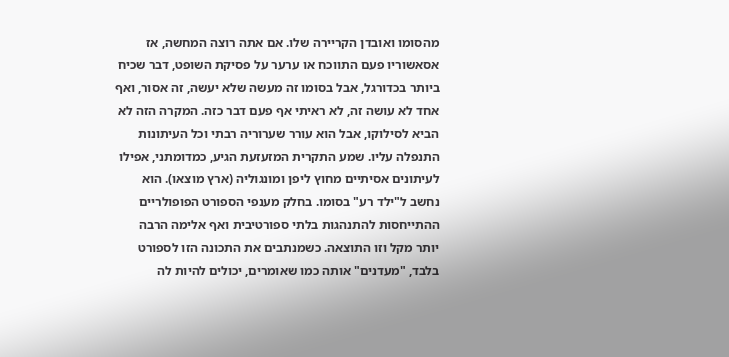מהסומו ואובדן הקריירה שלו. אם אתה רוצה המחשה, אז אסאשוריו פעם התווכח או ערער על פסיקת השופט, דבר שכיח ביותר בכדורגל, אבל בסומו זה מעשה שלא יעשה, זה אסור, ואף אחד לא עושה זה, לא ראיתי אף פעם דבר כזה. המקרה הזה לא הביא לסילוקו, אבל הוא עורר שערוריה רבתי וכל העיתונות התנפלה עליו. שמע התקרית המזעזעת הגיע, כמדומתני, אפילו לעיתונים אסיתיים מחוץ ליפן ומונגוליה (ארץ מוצאו). הוא נחשב ל"ילד רע" בסומו. בחלק מענפי הספורט הפופולריים ההתייחסות להתנהגות בלתי ספורטיבית ואף אלימה הרבה יותר מקל וזו התוצאה. כשמנתבים את התכונה הזו לספורט בלבד, "מעדנים" אותה כמו שאומרים, יכולים להיות לה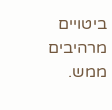ביטויים מרהיבים ממש.